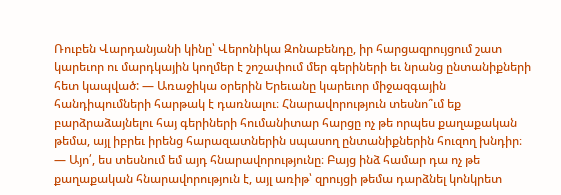Ռուբեն Վարդանյանի կինը՝ Վերոնիկա Զոնաբենդը, իր հարցազրույցում շատ կարեւոր ու մարդկային կողմեր է շոշափում մեր գերիների եւ նրանց ընտանիքների հետ կապված: — Առաջիկա օրերին Երեւանը կարեւոր միջազգային հանդիպումների հարթակ է դառնալու։ Հնարավորություն տեսնո՞ւմ եք բարձրաձայնելու հայ գերիների հումանիտար հարցը ոչ թե որպես քաղաքական թեմա, այլ իբրեւ իրենց հարազատներին սպասող ընտանիքներին հուզող խնդիր։
— Այո՛, ես տեսնում եմ այդ հնարավորությունը։ Բայց ինձ համար դա ոչ թե քաղաքական հնարավորություն է, այլ առիթ՝ զրույցի թեմա դարձնել կոնկրետ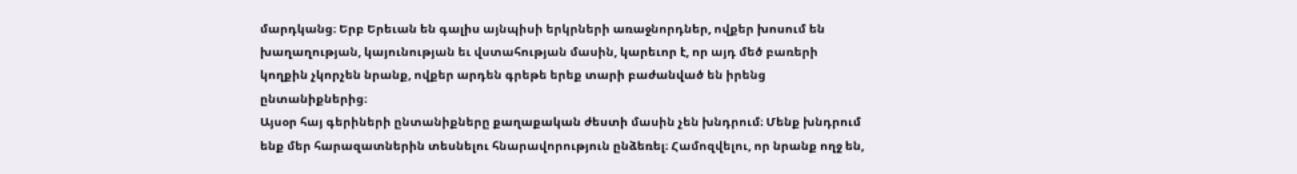մարդկանց։ Երբ Երեւան են գալիս այնպիսի երկրների առաջնորդներ, ովքեր խոսում են խաղաղության, կայունության եւ վստահության մասին, կարեւոր է, որ այդ մեծ բառերի կողքին չկորչեն նրանք, ովքեր արդեն գրեթե երեք տարի բաժանված են իրենց ընտանիքներից։
Այսօր հայ գերիների ընտանիքները քաղաքական ժեստի մասին չեն խնդրում։ Մենք խնդրում ենք մեր հարազատներին տեսնելու հնարավորություն ընձեռել։ Համոզվելու, որ նրանք ողջ են,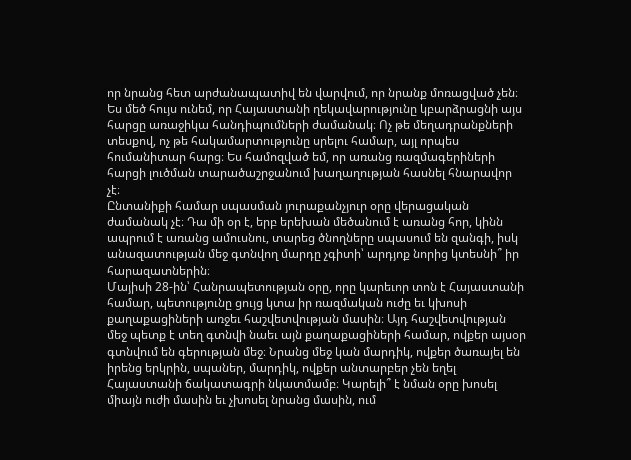որ նրանց հետ արժանապատիվ են վարվում, որ նրանք մոռացված չեն։
Ես մեծ հույս ունեմ, որ Հայաստանի ղեկավարությունը կբարձրացնի այս հարցը առաջիկա հանդիպումների ժամանակ։ Ոչ թե մեղադրանքների տեսքով, ոչ թե հակամարտությունը սրելու համար, այլ որպես հումանիտար հարց։ Ես համոզված եմ, որ առանց ռազմագերիների հարցի լուծման տարածաշրջանում խաղաղության հասնել հնարավոր չէ։
Ընտանիքի համար սպասման յուրաքանչյուր օրը վերացական ժամանակ չէ։ Դա մի օր է, երբ երեխան մեծանում է առանց հոր, կինն ապրում է առանց ամուսնու, տարեց ծնողները սպասում են զանգի, իսկ անազատության մեջ գտնվող մարդը չգիտի՝ արդյոք նորից կտեսնի՞ իր հարազատներին։
Մայիսի 28-ին՝ Հանրապետության օրը, որը կարեւոր տոն է Հայաստանի համար, պետությունը ցույց կտա իր ռազմական ուժը եւ կխոսի քաղաքացիների առջեւ հաշվետվության մասին։ Այդ հաշվետվության մեջ պետք է տեղ գտնվի նաեւ այն քաղաքացիների համար, ովքեր այսօր գտնվում են գերության մեջ։ Նրանց մեջ կան մարդիկ, ովքեր ծառայել են իրենց երկրին, սպաներ, մարդիկ, ովքեր անտարբեր չեն եղել Հայաստանի ճակատագրի նկատմամբ։ Կարելի՞ է նման օրը խոսել միայն ուժի մասին եւ չխոսել նրանց մասին, ում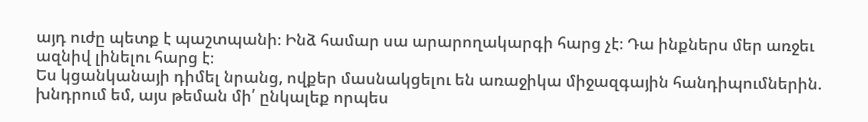այդ ուժը պետք է պաշտպանի։ Ինձ համար սա արարողակարգի հարց չէ։ Դա ինքներս մեր առջեւ ազնիվ լինելու հարց է։
Ես կցանկանայի դիմել նրանց, ովքեր մասնակցելու են առաջիկա միջազգային հանդիպումներին. խնդրում եմ, այս թեման մի՛ ընկալեք որպես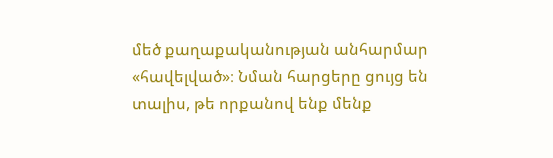մեծ քաղաքականության անհարմար «հավելված»։ Նման հարցերը ցույց են տալիս, թե որքանով ենք մենք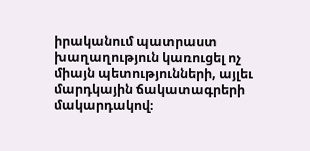իրականում պատրաստ խաղաղություն կառուցել ոչ միայն պետությունների, այլեւ մարդկային ճակատագրերի մակարդակով։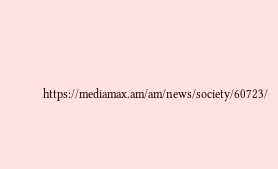https://mediamax.am/am/news/society/60723/